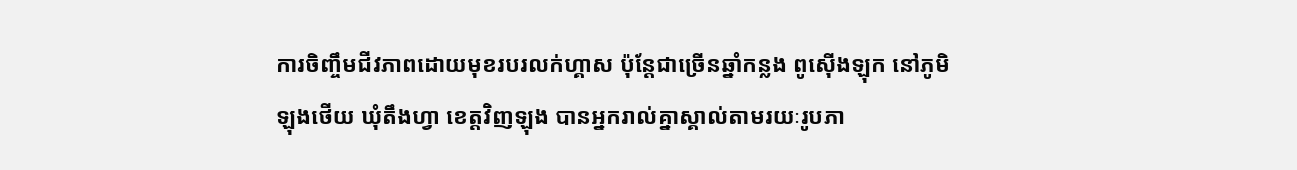ការចិញ្ចឹមជីវភាពដោយមុខរបរលក់ហ្គាស ប៉ុន្តែជាច្រើនឆ្នាំកន្លង ពូស៊ើងឡុក នៅភូមិឡុងថើយ ឃុំតឹងហ្វា ខេត្តវិញឡុង បានអ្នករាល់គ្នាស្គាល់តាមរយៈរូបភា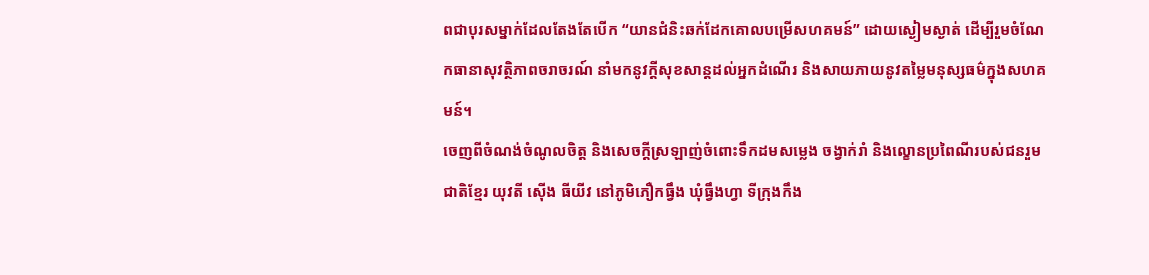ពជាបុរសម្នាក់ដែលតែងតែបើក “យានជំនិះឆក់ដែកគោលបម្រើសហគមន៍” ដោយស្ងៀមស្ងាត់ ដើម្បីរួមចំណែកធានាសុវត្ថិភាពចរាចរណ៍ នាំមកនូវក្តីសុខសាន្តដល់អ្នកដំណើរ និងសាយភាយនូវតម្លៃមនុស្សធម៌ក្នុងសហគមន៍។
ចេញពីចំណង់ចំណូលចិត្ត និងសេចក្តីស្រឡាញ់ចំពោះទឹកដមសម្លេង ចង្វាក់រាំ និងល្ខោនប្រពៃណីរបស់ជនរួមជាតិខ្មែរ យុវតី ស៊ើង ធីយីវ នៅភូមិភឿកធ្វឹង ឃុំធ្វឹងហ្វា ទីក្រុងកឹង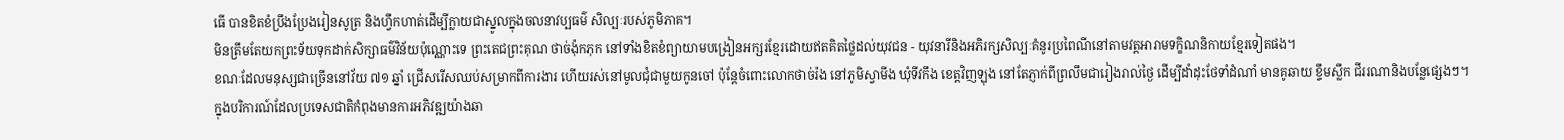ធើ បានខិតខំប្រឹងប្រែងរៀនសូត្រ និងហ្វឹកហាត់ដើម្បីក្លាយជាស្នូលក្នុងចលនាវប្បធម៌ សិល្បៈរបស់ភូមិភាគ។
មិនត្រឹមតែយកព្រះទ័យទុកដាក់សិក្សាធម៌វិន័យប៉ុណ្ណោះទេ ព្រះតេជព្រះគុណ ថាច់ង៉ុកភុក នៅទាំងខិតខំព្យាយាមបង្រៀនអក្សរខ្មែរដោយឥតគិតថ្លៃដល់យុវជន - យុវនារីនិងអភិរក្សសិល្បៈគំនូរប្រពៃណីនៅតាមវត្តអារាមទក្ខិណនិកាយខ្មែរទៀតផង។
ខណៈដែលមនុស្សជាច្រើននៅវ័យ ៧១ ឆ្នាំ ជ្រើសរើសឈប់សម្រាកពីការងារ ហើយរស់នៅមូលជុំជាមួយកូនចៅ ប៉ុន្តែចំពោះលោកថាច់រ៉ង នៅភូមិស្វាមីង ឃុំទីវកឹង ខេត្តវិញឡុង នៅតែភ្ញាក់ពីព្រលឹមជារៀងរាល់ថ្ងៃ ដើម្បីដាំដុះថែទាំដំណាំ មានគូឆាយ ខ្ទឹមស្លឹក ជីររណានិងបន្លែផ្សេងៗ។
ក្នុងបរិការណ៍ដែលប្រទេសជាតិកំពុងមានការអភិវឌ្ឍយ៉ាងឆា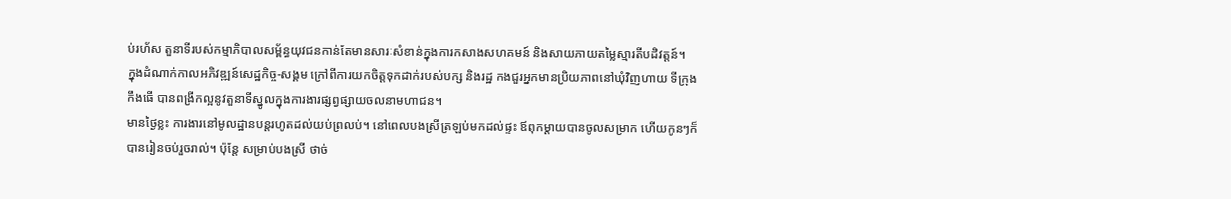ប់រហ័ស តួនាទីរបស់កម្មាភិបាលសម្ព័ន្ធយុវជនកាន់តែមានសារៈសំខាន់ក្នុងការកសាងសហគមន៍ និងសាយភាយតម្លៃស្មារតីបដិវត្តន៍។
ក្នុងដំណាក់កាលអភិវឌ្ឍន៍សេដ្ឋកិច្ច-សង្គម ក្រៅពីការយកចិត្តទុកដាក់របស់បក្ស និងរដ្ឋ កងជួរអ្នកមានប្រិយភាពនៅឃុំវិញហាយ ទីក្រុងកឹងធើ បានពង្រីកល្អនូវតួនាទីស្នូលក្នុងការងារផ្សព្វផ្សាយចលនាមហាជន។
មានថ្ងៃខ្លះ ការងារនៅមូលដ្ឋានបន្តរហូតដល់យប់ព្រលប់។ នៅពេលបងស្រីត្រឡប់មកដល់ផ្ទះ ឪពុកម្តាយបានចូលសម្រាក ហើយកូនៗក៏បានរៀនចប់រួចរាល់។ ប៉ុន្តែ សម្រាប់បងស្រី ថាច់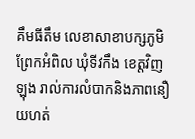គឹមធីតឹម លេខាសាខាបក្សភូមិព្រែកអំពិល ឃុំទីវកឹង ខេត្តវិញឡុង រាល់ការលំបាកនិងភាពនឿយហត់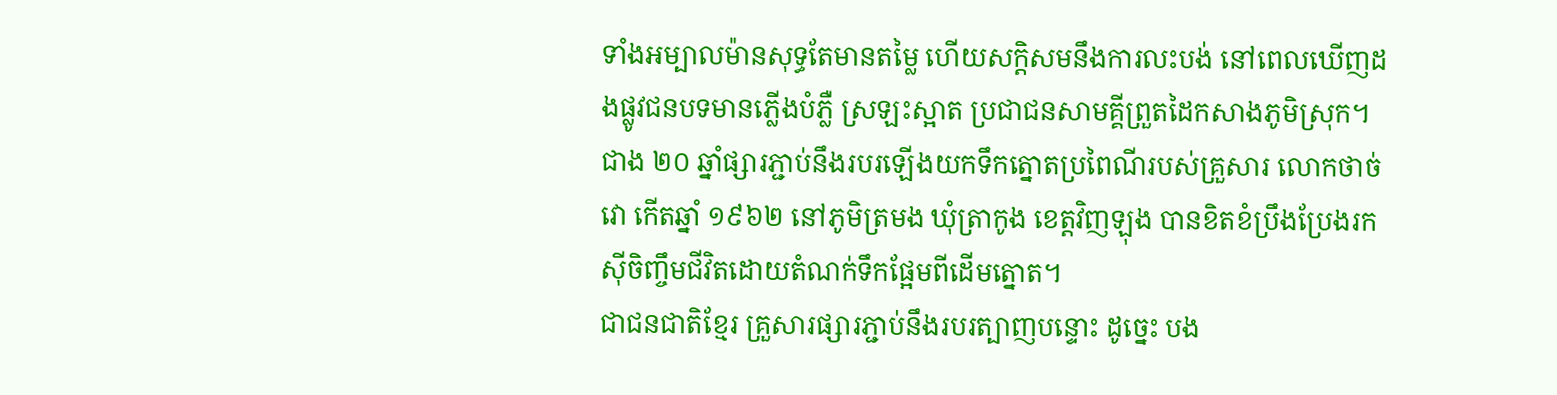ទាំងអម្បាលម៉ានសុទ្ធតែមានតម្លៃ ហើយសក្ដិសមនឹងការលះបង់ នៅពេលឃើញដងផ្លូវជនបទមានភ្លើងបំភ្លឺ ស្រឡះស្អាត ប្រជាជនសាមគ្គីព្រួតដៃកសាងភូមិស្រុក។
ជាង ២០ ឆ្នាំផ្សារភ្ជាប់នឹងរបរឡើងយកទឹកត្នោតប្រពៃណីរបស់គ្រួសារ លោកថាច់វោ កើតឆ្នាំ ១៩៦២ នៅភូមិត្រមង ឃុំត្រាកូង ខេត្តវិញឡុង បានខិតខំប្រឹងប្រែងរកស៊ីចិញ្ចឹមជីវិតដោយតំណក់ទឹកផ្អែមពីដើមត្នោត។
ជាជនជាតិខ្មែរ គ្រួសារផ្សារភ្ជាប់នឹងរបរត្បាញបន្ទោះ ដូច្នេះ បង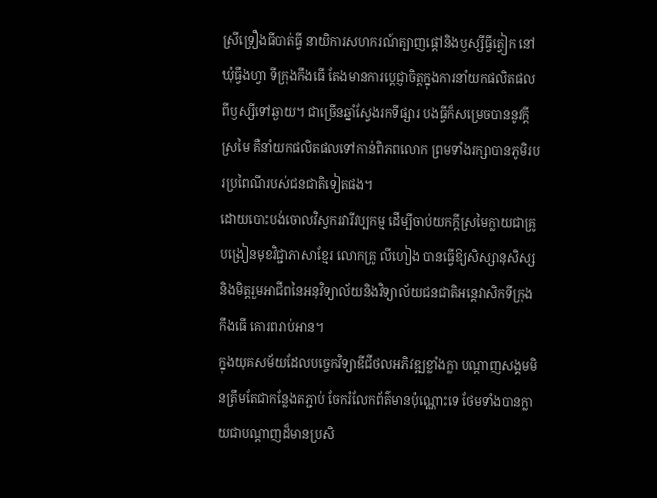ស្រីទ្រឿងធីបាត់ធ្វី នាយិការសហករណ៍ត្បាញផ្តៅនិងឫស្សីធ្វីត្វៀក នៅឃុំធ្វឹងហ្វា ទីក្រុងកឹងធើ តែងមានការប្តេជ្ញាចិត្តក្នុងការនាំយកផលិតផលពីឫស្សីទៅឆ្ងាយ។ ជាច្រើនឆ្នាំស្វែងរកទីផ្សារ បងធ្វីក៏សម្រេចបាននូវក្តីស្រមៃ គឺនាំយកផលិតផលទៅកាន់ពិភពលោក ព្រមទាំងរក្សាបានភូមិរបរប្រពៃណីរបស់ជនជាតិទៀតផង។
ដោយបោះបង់ចោលវិស្វករវារីវប្បកម្ម ដើម្បីចាប់យកក្តីស្រមៃក្លាយជាគ្រូបង្រៀនមុខវិជ្ជាភាសាខ្មែរ លោកគ្រូ លីហៀង បានធ្វើឱ្យសិស្សានុសិស្សនិងមិត្តរួមអាជីពនៃអនុវិទ្យាល័យនិងវិទ្យាល័យជនជាតិអន្តេវាសិកទីក្រុងកឹងធើ គោរពរាប់អាន។
ក្នុងយុគសម័យដែលបច្ចេកវិទ្យាឌីជីថលអភិវឌ្ឍខ្លាំងក្លា បណ្តាញសង្គមមិនត្រឹមតែជាកន្លែងតភ្ជាប់ ចែករំលែកព័ត៌មានប៉ុណ្ណោះទេ ថែមទាំងបានក្លាយជាបណ្តាញដ៏មានប្រសិ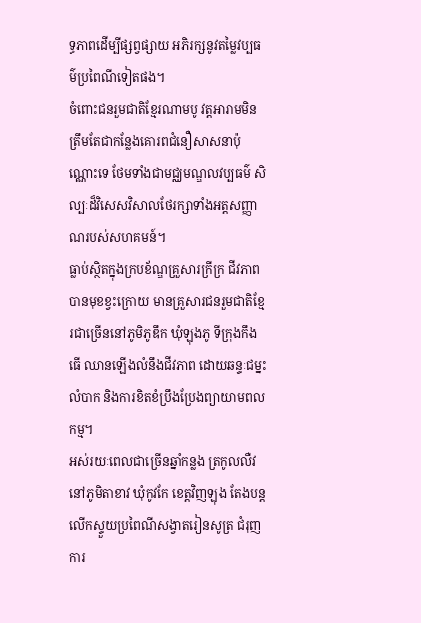ទ្ធភាពដើម្បីផ្សព្វផ្សាយ អភិរក្សនូវតម្លៃវប្បធម៌ប្រពៃណីទៀតផង។
ចំពោះជនរួមជាតិខ្មែរណាមបូ វត្តអារាមមិនត្រឹមតែជាកន្លែងគោរពជំនឿសាសនាប៉ុណ្ណោះទេ ថែមទាំងជាមជ្ឈមណ្ឌលវប្បធម៌ សិល្បៈដ៏វិសេសវិសាលថែរក្សាទាំងអត្តសញ្ញាណរបស់សហគមន៍។
ធ្លាប់ស្ថិតក្នុងក្របខ័ណ្ឌគ្រួសារក្រីក្រ ជីវភាពបានមុខខ្វះក្រោយ មានគ្រួសារជនរួមជាតិខ្មែរជាច្រើននៅភូមិភូឌឹក ឃុំឡុងភូ ទីក្រុងកឹងធើ ឈានឡើងលំនឹងជីវភាព ដោយឆន្ទៈជម្នះលំបាក និងការខិតខំប្រឹងប្រែងព្យាយាមពលកម្ម។
អស់រយៈពេលជាច្រើនឆ្នាំកន្លង ត្រកូលលឺវ នៅភូមិតាខាវ ឃុំកូវកែ ខេត្តវិញឡុង តែងបន្តលើកស្ទួយប្រពៃណីសង្វាតរៀនសូត្រ ជំរុញការ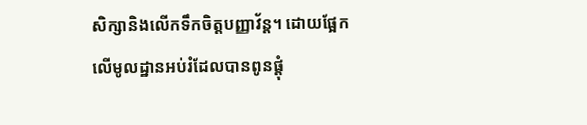សិក្សានិងលើកទឹកចិត្តបញ្ញាវ័ន្ត។ ដោយផ្អែកលើមូលដ្ឋានអប់រំដែលបានពូនផ្ដុំ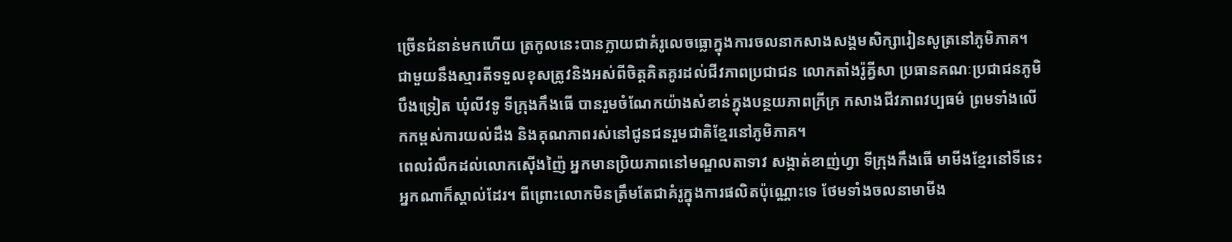ច្រើនជំនាន់មកហើយ ត្រកូលនេះបានក្លាយជាគំរូលេចធ្លោក្នុងការចលនាកសាងសង្គមសិក្សារៀនសូត្រនៅភូមិភាគ។
ជាមួយនឹងស្មារតីទទួលខុសត្រូវនិងអស់ពីចិត្តគិតគូរដល់ជីវភាពប្រជាជន លោកតាំងរ៉ូគ្វីសា ប្រធានគណៈប្រជាជនភូមិបឹងទ្រៀត ឃុំលីវទូ ទីក្រុងកឹងធើ បានរួមចំណែកយ៉ាងសំខាន់ក្នុងបន្ថយភាពក្រីក្រ កសាងជីវភាពវប្បធម៌ ព្រមទាំងលើកកម្ពស់ការយល់ដឹង និងគុណភាពរស់នៅជូនជនរួមជាតិខ្មែរនៅភូមិភាគ។
ពេលរំលឹកដល់លោកស៊ើងញ៉ៃ អ្នកមានប្រិយភាពនៅមណ្ឌលតាទាវ សង្កាត់ខាញ់ហ្វា ទីក្រុងកឹងធើ មាមីងខ្មែរនៅទីនេះអ្នកណាក៏ស្គាល់ដែរ។ ពីព្រោះលោកមិនត្រឹមតែជាគំរូក្នុងការផលិតប៉ុណ្ណោះទេ ថែមទាំងចលនាមាមីង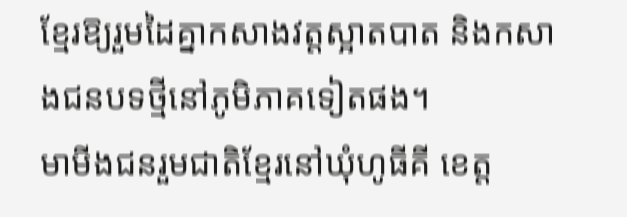ខ្មែរឱ្យរួមដៃគ្នាកសាងវត្តស្អាតបាត និងកសាងជនបទថ្មីនៅភូមិភាគទៀតផង។
មាមីងជនរួមជាតិខ្មែរនៅឃុំហូធីគី ខេត្ត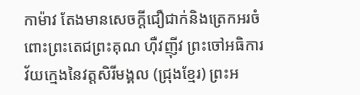កាម៉ាវ តែងមានសេចក្តីជឿជាក់និងត្រេកអរចំពោះព្រះតេជព្រះគុណ ហ៊ឺវញ៉ីវ ព្រះចៅអធិការវ័យក្មេងនៃវត្តសិរីមង្គល (ជ្រុងខ្មែរ) ព្រះអ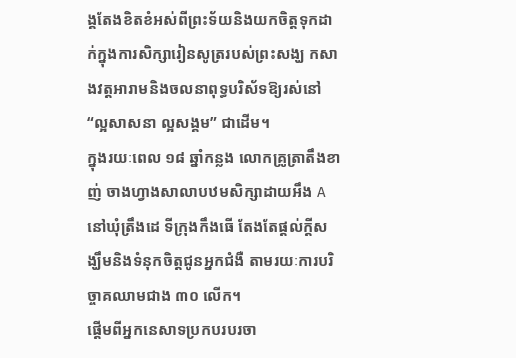ង្គតែងខិតខំអស់ពីព្រះទ័យនិងយកចិត្តទុកដាក់ក្នុងការសិក្សារៀនសូត្ររបស់ព្រះសង្ឃ កសាងវត្តអារាមនិងចលនាពុទ្ធបរិស័ទឱ្យរស់នៅ “ល្អសាសនា ល្អសង្គម” ជាដើម។
ក្នុងរយៈពេល ១៨ ឆ្នាំកន្លង លោកគ្រូត្រាតឹងខាញ់ ចាងហ្វាងសាលាបឋមសិក្សាដាយអឹង A នៅឃុំត្រឹងដេ ទីក្រុងកឹងធើ តែងតែផ្ដល់ក្ដីសង្ឃឹមនិងទំនុកចិត្តជូនអ្នកជំងឺ តាមរយៈការបរិច្ចាគឈាមជាង ៣០ លើក។
ផ្ដើមពីអ្នកនេសាទប្រកបរបរចា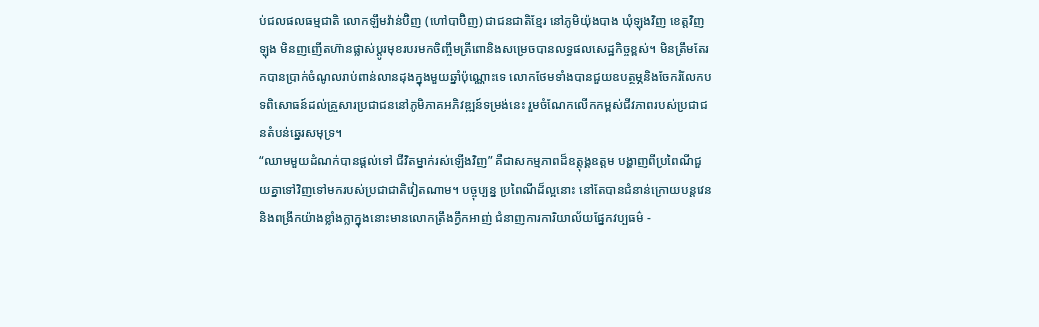ប់ជលផលធម្មជាតិ លោកឡឹមវ៉ាន់ប៊ិញ (ហៅបាប៊ិញ) ជាជនជាតិខ្មែរ នៅភូមិយ៉ុងបាង ឃុំឡុងវិញ ខេត្តវិញឡុង មិនញញើតហ៊ានផ្លាស់ប្តូរមុខរបរមកចិញ្ចឹមត្រីពោនិងសម្រេចបានលទ្ធផលសេដ្ឋកិច្ចខ្ពស់។ មិនត្រឹមតែរកបានប្រាក់ចំណូលរាប់ពាន់លានដុងក្នុងមួយឆ្នាំប៉ុណ្ណោះទេ លោកថែមទាំងបានជួយឧបត្ថម្ភនិងចែករំលែកបទពិសោធន៍ដល់គ្រួសារប្រជាជននៅភូមិភាគអភិវឌ្ឍន៍ទម្រង់នេះ រួមចំណែកលើកកម្ពស់ជីវភាពរបស់ប្រជាជនតំបន់ឆ្នេរសមុទ្រ។
“ឈាមមួយដំណក់បានផ្ដល់ទៅ ជីវិតម្នាក់រស់ឡើងវិញ” គឺជាសកម្មភាពដ៏ឧត្តុង្គឧត្តម បង្ហាញពីប្រពៃណីជួយគ្នាទៅវិញទៅមករបស់ប្រជាជាតិវៀតណាម។ បច្ចុប្បន្ន ប្រពៃណីដ៏ល្អនោះ នៅតែបានជំនាន់ក្រោយបន្តវេននិងពង្រីកយ៉ាងខ្លាំងក្លាក្នុងនោះមានលោកត្រឹងក្វឹកអាញ់ ជំនាញការការិយាល័យផ្នែកវប្បធម៌ -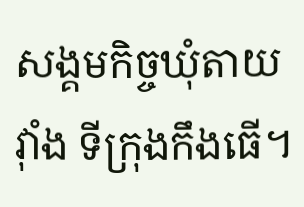សង្គមកិច្ចឃុំតាយវ៉ាំង ទីក្រុងកឹងធើ។